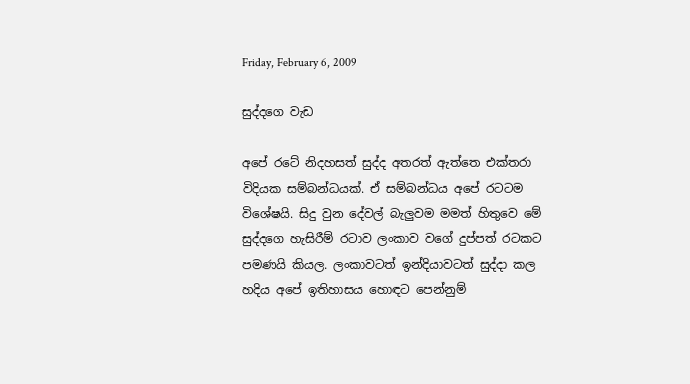Friday, February 6, 2009

සුද්දගෙ වැඩ

අපේ රටේ නිදහසත් සුද්ද අතරත් ඇත්තෙ එක්තරා විදියක සම්බන්ධයක්. ඒ සම්බන්ධය අපේ රටටම විශේෂයි. සිදු වුන දේවල් බැලුවම මමත් හිතුවෙ මේ සුද්දගෙ හැසිරීම් රටාව ලංකාව වගේ දුප්පත් රටකට පමණයි කියල. ලංකාවටත් ඉන්දියාවටත් සුද්දා කල හදිය අපේ ඉතිහාසය හොඳට පෙන්නුම්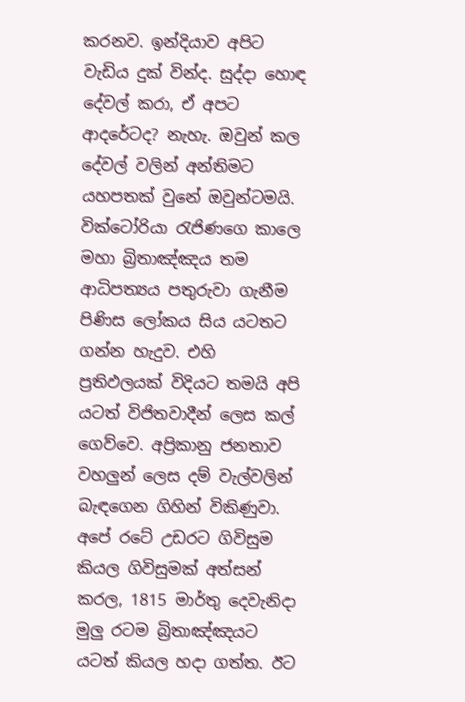කරනව. ඉන්දියාව අපිට වැඩිය දුක් වින්ද. සුද්දා හොඳ දේවල් කරා, ඒ අපට ආදරේටද? නැහැ. ඔවුන් කල දේවල් වලින් අන්තිමට යහපතක් වුනේ ඔවුන්ටමයි. වික්ටෝරියා රැජිණගෙ කාලෙ මහා බ්‍රිතාඤ්ඤය තම ආධිපත්‍යය පතුරුවා ගැනීම පිණිස ලෝකය සිය යටතට ගන්න හැදුව. එහි ප්‍රතිඵලයක් විදියට තමයි අපි යටත් විජිතවාදීන් ලෙස කල් ගෙව්වෙ. අප්‍රිකානු ජනතාව වහලුන් ලෙස දම් වැල්වලින් බැඳගෙන ගිහින් විකිණුවා. අපේ රටේ උඩරට ගිවිසුම කියල ගිවිසුමක් අත්සන් කරල, 1815 මාර්තු දෙවැනිදා මුලු රටම බ්‍රිතාඤ්ඤයට යටත් කියල හදා ගත්ත. ඊට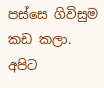පස්සෙ ගිවිසුම කඩ කලා. අපිට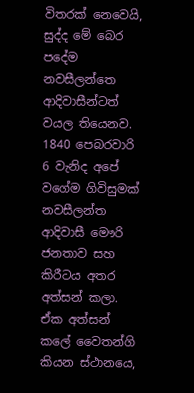විතරක් නෙවෙයි, සුද්ද මේ බෙර පදේම නවසීලන්තෙ ආදිවාසීන්ටත් වයල තියෙනව. 1840 පෙබරවාරි 6 වැනිද අපේ වගේම ගිවිසුමක් නවසීලන්ත ආදිවාසී මෞරි ජනතාව සහ කිරීටය අතර අත්සන් කලා. ඒක අත්සන් කලේ වෛතන්ගි කියන ස්ථානයෙ,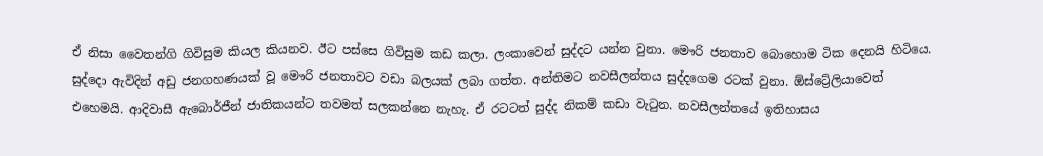ඒ නිසා වෛතන්ගි ගිවිසුම කියල කියනව. ඊට පස්සෙ ගිවිසුම කඩ කලා. ලංකාවෙන් සුද්දට යන්න වුනා. මෞරි ජනතාව බොහොම ටික දෙනයි හිටියෙ. සුද්දො ඇවිදින් අඩු ජනගහණයක් වූ මෞරි ජනතාවට වඩා බලයක් ලබා ගත්ත. අන්තිමට නවසීලන්තය සුද්දගෙම රටක් වුනා. ඕස්ට්‍රේලියාවෙත් එහෙමයි. ආදිවාසී ඇබොර්ජීන් ජාතිකයන්ට තවමත් සලකන්නෙ නැහැ. ඒ රටටත් සුද්ද නිකම් කඩා වැටුන. නවසීලන්තයේ ඉතිහාසය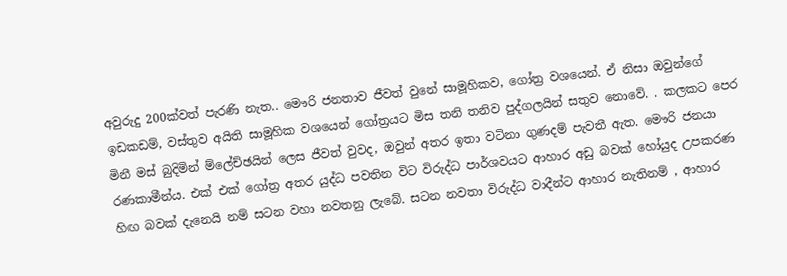අවුරුදු 200ක්වත් පැරණි නැත.. මෞරි ජනතාව ජීවත් වුනේ සාමූහිකව, ගෝත්‍ර වශයෙන්. ඒ නිසා ඔවුන්ගේ ඉඩකඩම්, වස්තුව අයිති සාමූහික වශයෙන් ගෝත්‍රයට මිස තනි තනිව පුද්ගලයින් සතුව නොවේ. . කලකට පෙර මිනී මස් බුදිමින් ම්ලේච්ඡයින් ලෙස ජීවත් වුවද, ඔවුන් අතර ඉතා වටිනා ගුණදම් පැවතී ඇත. මෞරි ජනයා රණකාමීන්ය. එක් එක් ගෝත්‍ර අතර යුද්ධ පවතින විට විරුද්ධ පාර්ශවයට ආහාර අඩු බවක් හෝයුද උපකරණ හිඟ බවක් දැනෙයි නම් සටන වහා නවතනු ලැබේ. සටන නවතා විරුද්ධ වාදීන්ට ආහාර නැතිනම් , ආහාර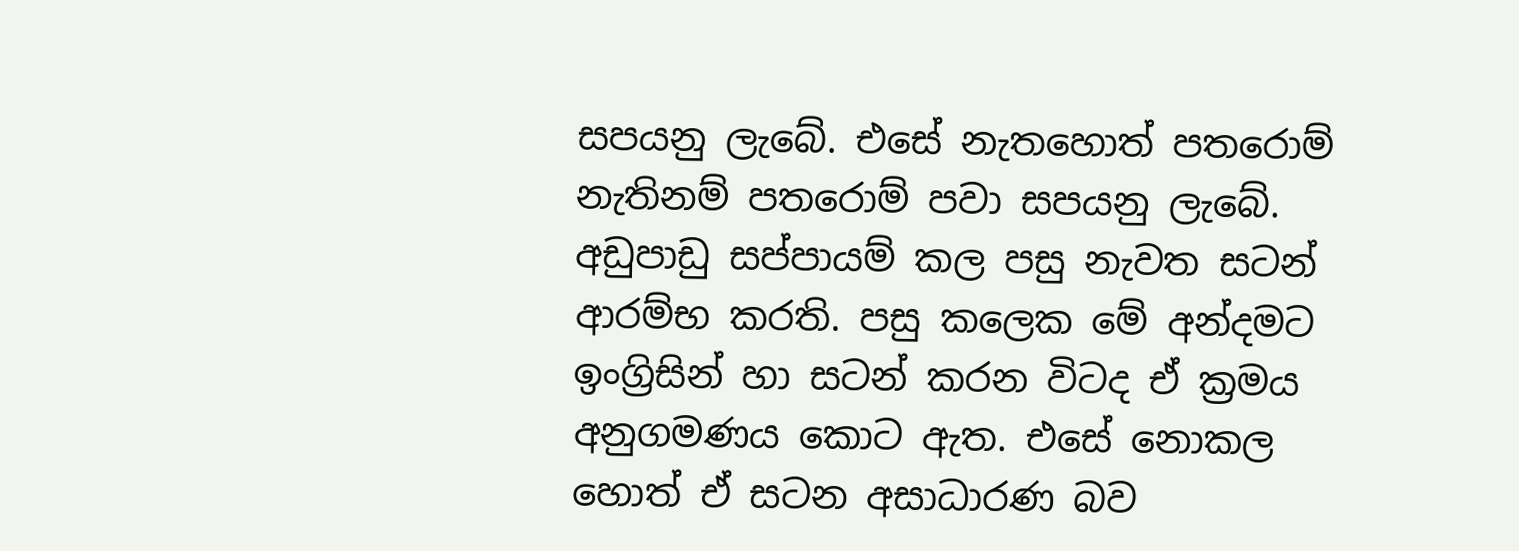සපයනු ලැබේ. එසේ නැතහොත් පතරොම් නැතිනම් පතරොම් පවා සපයනු ලැබේ. අඩුපාඩු සප්පායම් කල පසු නැවත සටන් ආරම්භ කරති. පසු කලෙක මේ අන්දමට ඉංග්‍රිසින් හා සටන් කරන විටද ඒ ක්‍රමය අනුගමණය කොට ඇත. එසේ නොකල හොත් ඒ සටන අසාධාරණ බව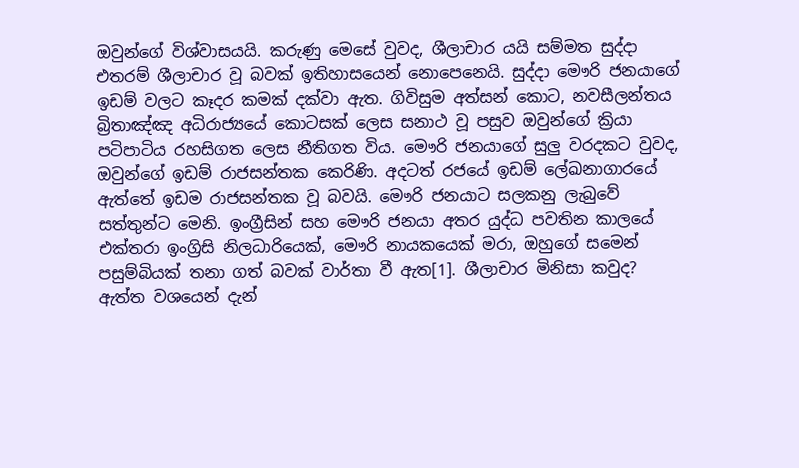ඔවුන්ගේ විශ්වාසයයි. කරුණු මෙසේ වුවද, ශීලාචාර යයි සම්මත සුද්දා එතරම් ශීලාචාර වූ බවක් ඉතිහාසයෙන් නොපෙනෙයි. සුද්දා මෞරි ජනයාගේ ඉඩම් වලට කෑදර කමක් දක්වා ඇත. ගිවිසුම අත්සන් කොට, නවසීලන්තය බ්‍රිතාඤ්ඤ අධිරාජ්‍යයේ කොටසක් ලෙස සනාථ වූ පසුව ඔවුන්ගේ ක්‍රියා පටිපාටිය රහසිගත ලෙස නීතිගත විය. මෞරි ජනයාගේ සුලු වරදකට වුවද, ඔවුන්ගේ ඉඩම් රාජසන්තක කෙරිණි. අදටත් රජයේ ඉඩම් ලේඛනාගාරයේ ඇත්තේ ඉඩම රාජසන්තක වූ බවයි. මෞරි ජනයාට සලකනු ලැබුවේ සත්තුන්ට මෙනි. ඉංග්‍රීසින් සහ මෞරි ජනයා අතර යුද්ධ පවතින කාලයේ එක්තරා ඉංග්‍රිසි නිලධාරියෙක්, මෞරි නායකයෙක් මරා, ඔහුගේ සමෙන් පසුම්බියක් තනා ගත් බවක් වාර්තා වී ඇත[1]. ශීලාචාර මිනිසා කවුද? ඇත්ත වශයෙන් දැන්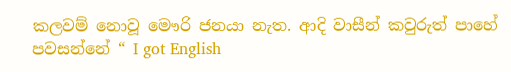කලවම් නොවූ මෞරි ජනයා නැත. ආදි වාසීන් කවුරුත් පාහේ පවසන්නේ “ I got English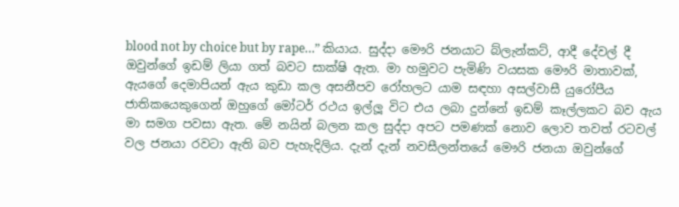blood not by choice but by rape…” කියාය. සුද්දා මෞරි ජනයාට බ්ලැන්කට්, ආදී දේවල් දී ඔවුන්ගේ ඉඩම් ලියා ගත් බවට සාක්ෂි ඇත. මා හමුවට පැමිණි වයසක මෞරි මාතාවක්, ඇයගේ දෙමාපියන් ඇය කුඩා කල අසනීපව රෝහලට යාම සඳහා අසල්වාසී යුරෝපීය ජාතිකයෙකුගෙන් ඔහුගේ මෝටර් රථය ඉල්ලූ විට එය ලබා දුන්නේ ඉඩම් කෑල්ලකට බව ඇය මා සමග පවසා ඇත. මේ නයින් බලන කල සුද්දා අපට පමණක් නොව ලොව තවත් රටවල් වල ජනයා රවටා ඇති බව පැහැදිලිය. දැන් දැන් නවසීලන්තයේ මෞරි ජනයා ඔවුන්ගේ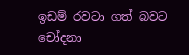ඉඩම් රවටා ගත් බවට චෝදනා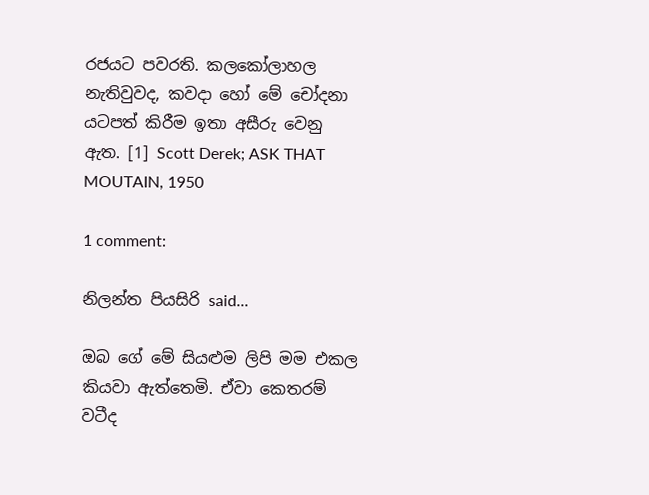රජයට පවරති. කලකෝලාහල නැතිවුවද, කවදා හෝ මේ චෝදනා යටපත් කිරීම ඉතා අසීරු වෙනු ඇත. [1] Scott Derek; ASK THAT MOUTAIN, 1950

1 comment:

නිලන්ත පියසිරි said...

ඔබ ගේ මේ සියළුම ලිපි මම එකල කියවා ඇත්තෙමි. ඒවා කෙතරම් වටීද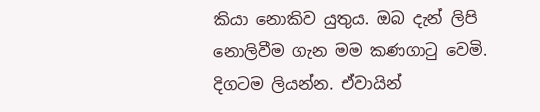කියා නොකිව යුතුය. ඔබ දැන් ලිපි නොලිවීම ගැන මම කණගාටු වෙමි. දිගටම ලියන්න. ඒවායින්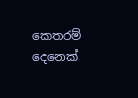කෙතරම් දෙනෙක්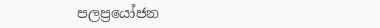පලප්‍රයෝජන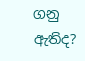ගනු ඇතිද?